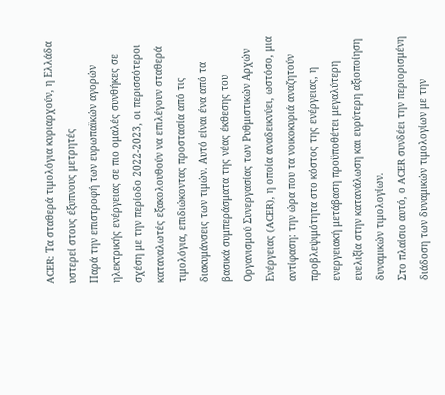ACER: Τα σταθερά τιμολόγια κυριαρχούν, η Ελλάδα υστερεί στους έξυπνους μετρητές
Παρά την επιστροφή των ευρωπαϊκών αγορών ηλεκτρικής ενέργειας σε πιο ομαλές συνθήκες σε σχέση με την περίοδο 2022-2023, οι περισσότεροι καταναλωτές εξακολουθούν να επιλέγουν σταθερά τιμολόγια, επιδιώκοντας προστασία από τις διακυμάνσεις των τιμών. Αυτό είναι ένα από τα βασικά συμπεράσματα της νέας έκθεσης του Οργανισμού Συνεργασίας των Ρυθμιστικών Αρχών Ενέργειας (ACER), η οποία αναδεικνύει, ωστόσο, μια αντίφαση: την ώρα που τα νοικοκυριά αναζητούν προβλεψιμότητα στο κόστος της ενέργειας, η ενεργειακή μετάβαση προϋποθέτει μεγαλύτερη ευελιξία στην κατανάλωση και ευρύτερη αξιοποίηση δυναμικών τιμολογίων.
Στο πλαίσιο αυτό, ο ACER συνδέει την περιορισμένη διάδοση των δυναμικών τιμολογίων με την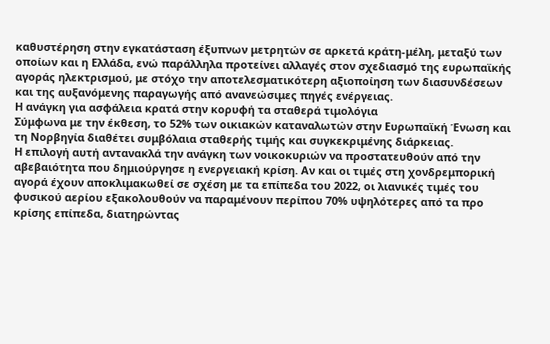καθυστέρηση στην εγκατάσταση έξυπνων μετρητών σε αρκετά κράτη-μέλη, μεταξύ των οποίων και η Ελλάδα, ενώ παράλληλα προτείνει αλλαγές στον σχεδιασμό της ευρωπαϊκής αγοράς ηλεκτρισμού, με στόχο την αποτελεσματικότερη αξιοποίηση των διασυνδέσεων και της αυξανόμενης παραγωγής από ανανεώσιμες πηγές ενέργειας.
Η ανάγκη για ασφάλεια κρατά στην κορυφή τα σταθερά τιμολόγια
Σύμφωνα με την έκθεση, το 52% των οικιακών καταναλωτών στην Ευρωπαϊκή Ένωση και τη Νορβηγία διαθέτει συμβόλαια σταθερής τιμής και συγκεκριμένης διάρκειας.
Η επιλογή αυτή αντανακλά την ανάγκη των νοικοκυριών να προστατευθούν από την αβεβαιότητα που δημιούργησε η ενεργειακή κρίση. Αν και οι τιμές στη χονδρεμπορική αγορά έχουν αποκλιμακωθεί σε σχέση με τα επίπεδα του 2022, οι λιανικές τιμές του φυσικού αερίου εξακολουθούν να παραμένουν περίπου 70% υψηλότερες από τα προ κρίσης επίπεδα, διατηρώντας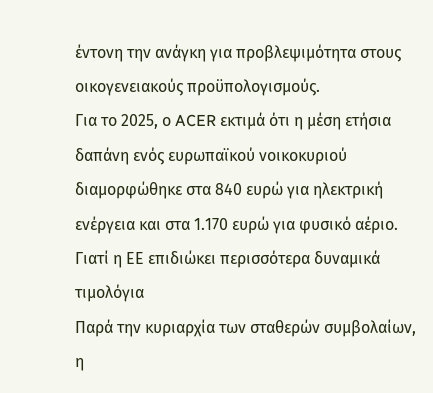έντονη την ανάγκη για προβλεψιμότητα στους οικογενειακούς προϋπολογισμούς.
Για το 2025, ο ACER εκτιμά ότι η μέση ετήσια δαπάνη ενός ευρωπαϊκού νοικοκυριού διαμορφώθηκε στα 840 ευρώ για ηλεκτρική ενέργεια και στα 1.170 ευρώ για φυσικό αέριο.
Γιατί η ΕΕ επιδιώκει περισσότερα δυναμικά τιμολόγια
Παρά την κυριαρχία των σταθερών συμβολαίων, η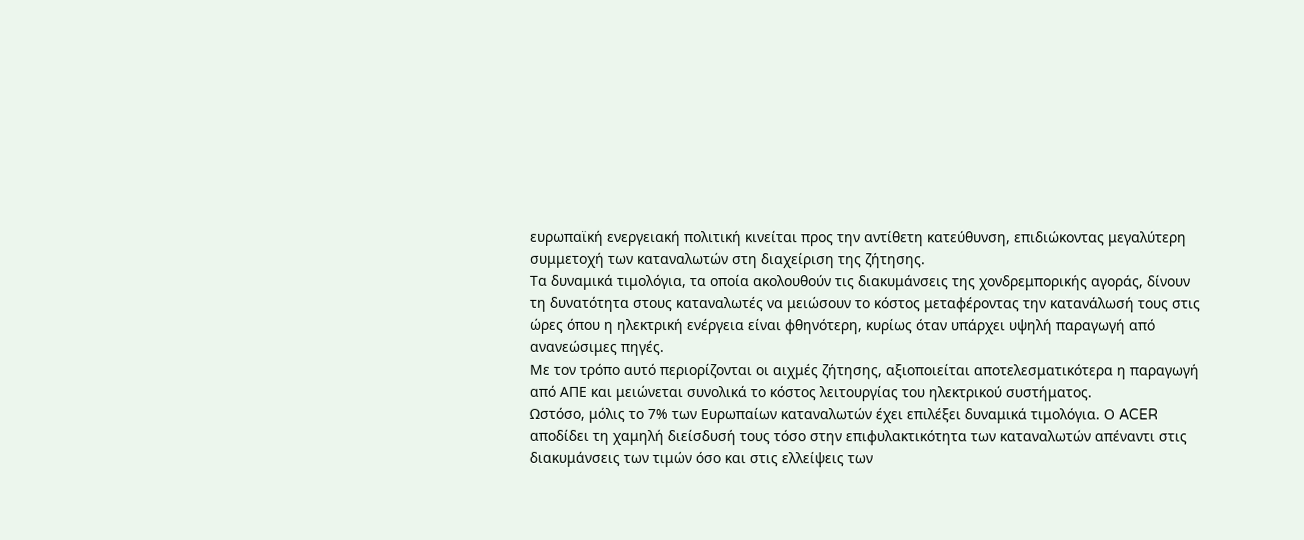ευρωπαϊκή ενεργειακή πολιτική κινείται προς την αντίθετη κατεύθυνση, επιδιώκοντας μεγαλύτερη συμμετοχή των καταναλωτών στη διαχείριση της ζήτησης.
Τα δυναμικά τιμολόγια, τα οποία ακολουθούν τις διακυμάνσεις της χονδρεμπορικής αγοράς, δίνουν τη δυνατότητα στους καταναλωτές να μειώσουν το κόστος μεταφέροντας την κατανάλωσή τους στις ώρες όπου η ηλεκτρική ενέργεια είναι φθηνότερη, κυρίως όταν υπάρχει υψηλή παραγωγή από ανανεώσιμες πηγές.
Με τον τρόπο αυτό περιορίζονται οι αιχμές ζήτησης, αξιοποιείται αποτελεσματικότερα η παραγωγή από ΑΠΕ και μειώνεται συνολικά το κόστος λειτουργίας του ηλεκτρικού συστήματος.
Ωστόσο, μόλις το 7% των Ευρωπαίων καταναλωτών έχει επιλέξει δυναμικά τιμολόγια. Ο ACER αποδίδει τη χαμηλή διείσδυσή τους τόσο στην επιφυλακτικότητα των καταναλωτών απέναντι στις διακυμάνσεις των τιμών όσο και στις ελλείψεις των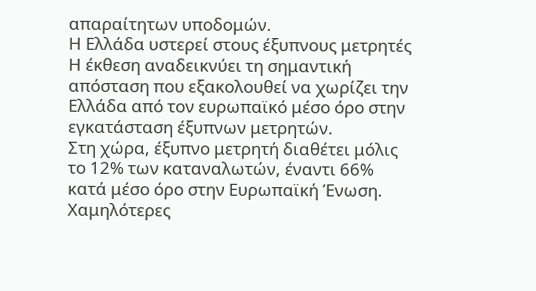απαραίτητων υποδομών.
Η Ελλάδα υστερεί στους έξυπνους μετρητές
Η έκθεση αναδεικνύει τη σημαντική απόσταση που εξακολουθεί να χωρίζει την Ελλάδα από τον ευρωπαϊκό μέσο όρο στην εγκατάσταση έξυπνων μετρητών.
Στη χώρα, έξυπνο μετρητή διαθέτει μόλις το 12% των καταναλωτών, έναντι 66% κατά μέσο όρο στην Ευρωπαϊκή Ένωση. Χαμηλότερες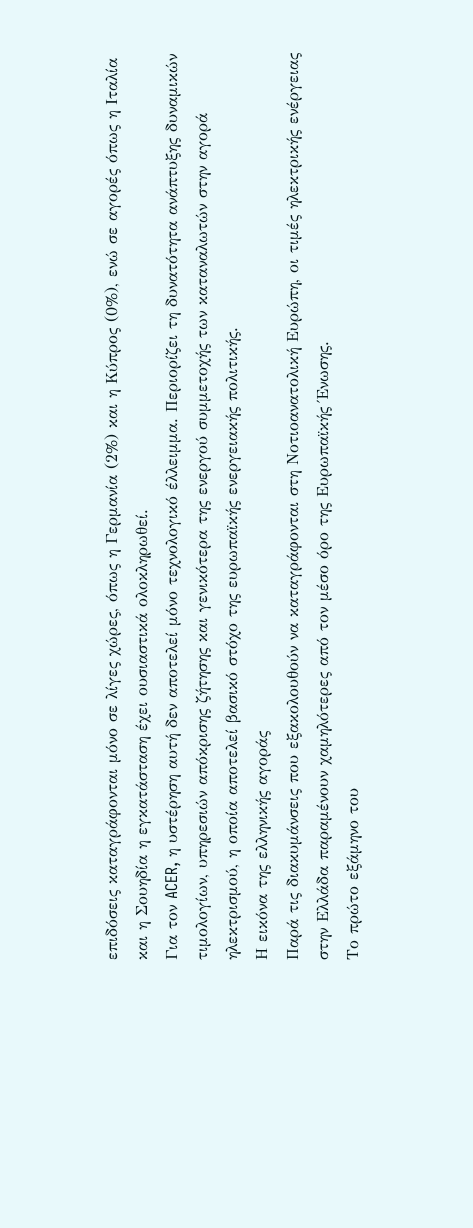επιδόσεις καταγράφονται μόνο σε λίγες χώρες, όπως η Γερμανία (2%) και η Κύπρος (0%), ενώ σε αγορές όπως η Ιταλία και η Σουηδία η εγκατάσταση έχει ουσιαστικά ολοκληρωθεί.
Για τον ACER, η υστέρηση αυτή δεν αποτελεί μόνο τεχνολογικό έλλειμμα. Περιορίζει τη δυνατότητα ανάπτυξης δυναμικών τιμολογίων, υπηρεσιών απόκρισης ζήτησης και γενικότερα της ενεργού συμμετοχής των καταναλωτών στην αγορά ηλεκτρισμού, η οποία αποτελεί βασικό στόχο της ευρωπαϊκής ενεργειακής πολιτικής.
Η εικόνα της ελληνικής αγοράς
Παρά τις διακυμάνσεις που εξακολουθούν να καταγράφονται στη Νοτιοανατολική Ευρώπη, οι τιμές ηλεκτρικής ενέργειας στην Ελλάδα παραμένουν χαμηλότερες από τον μέσο όρο της Ευρωπαϊκής Ένωσης.
Το πρώτο εξάμηνο του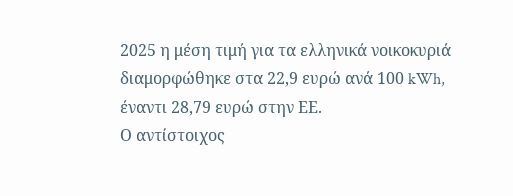2025 η μέση τιμή για τα ελληνικά νοικοκυριά διαμορφώθηκε στα 22,9 ευρώ ανά 100 kWh, έναντι 28,79 ευρώ στην ΕΕ.
Ο αντίστοιχος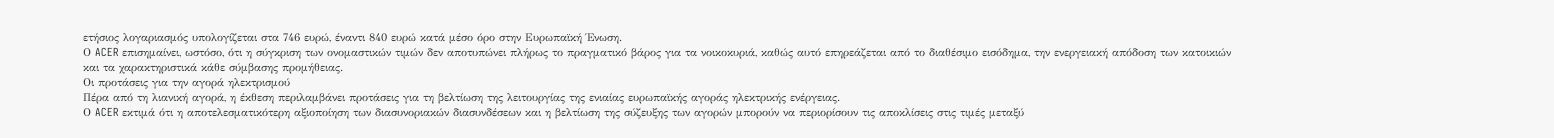ετήσιος λογαριασμός υπολογίζεται στα 746 ευρώ, έναντι 840 ευρώ κατά μέσο όρο στην Ευρωπαϊκή Ένωση.
Ο ACER επισημαίνει, ωστόσο, ότι η σύγκριση των ονομαστικών τιμών δεν αποτυπώνει πλήρως το πραγματικό βάρος για τα νοικοκυριά, καθώς αυτό επηρεάζεται από το διαθέσιμο εισόδημα, την ενεργειακή απόδοση των κατοικιών και τα χαρακτηριστικά κάθε σύμβασης προμήθειας.
Οι προτάσεις για την αγορά ηλεκτρισμού
Πέρα από τη λιανική αγορά, η έκθεση περιλαμβάνει προτάσεις για τη βελτίωση της λειτουργίας της ενιαίας ευρωπαϊκής αγοράς ηλεκτρικής ενέργειας.
Ο ACER εκτιμά ότι η αποτελεσματικότερη αξιοποίηση των διασυνοριακών διασυνδέσεων και η βελτίωση της σύζευξης των αγορών μπορούν να περιορίσουν τις αποκλίσεις στις τιμές μεταξύ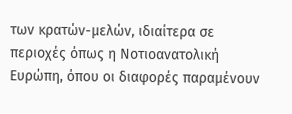των κρατών-μελών, ιδιαίτερα σε περιοχές όπως η Νοτιοανατολική Ευρώπη, όπου οι διαφορές παραμένουν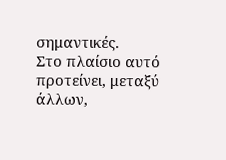σημαντικές.
Στο πλαίσιο αυτό προτείνει, μεταξύ άλλων,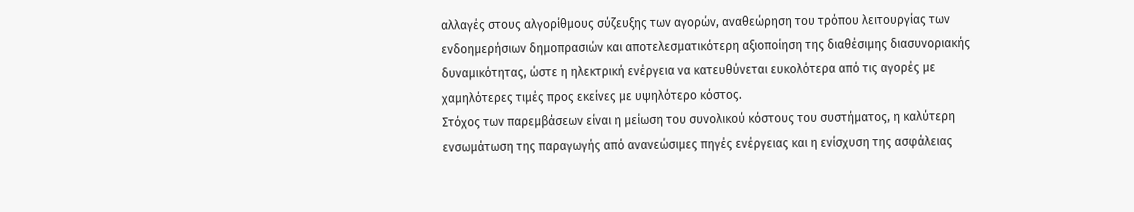αλλαγές στους αλγορίθμους σύζευξης των αγορών, αναθεώρηση του τρόπου λειτουργίας των ενδοημερήσιων δημοπρασιών και αποτελεσματικότερη αξιοποίηση της διαθέσιμης διασυνοριακής δυναμικότητας, ώστε η ηλεκτρική ενέργεια να κατευθύνεται ευκολότερα από τις αγορές με χαμηλότερες τιμές προς εκείνες με υψηλότερο κόστος.
Στόχος των παρεμβάσεων είναι η μείωση του συνολικού κόστους του συστήματος, η καλύτερη ενσωμάτωση της παραγωγής από ανανεώσιμες πηγές ενέργειας και η ενίσχυση της ασφάλειας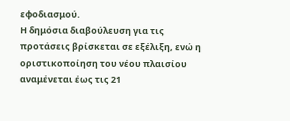εφοδιασμού.
Η δημόσια διαβούλευση για τις προτάσεις βρίσκεται σε εξέλιξη, ενώ η οριστικοποίηση του νέου πλαισίου αναμένεται έως τις 21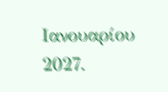Ιανουαρίου 2027.